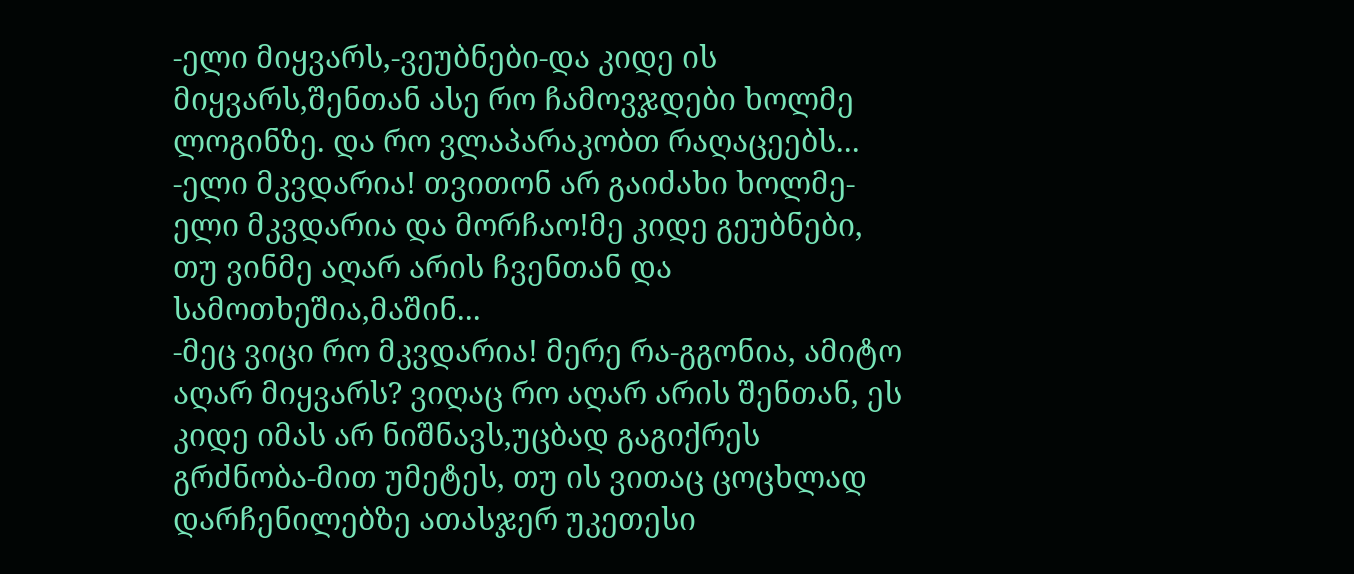-ელი მიყვარს,-ვეუბნები-და კიდე ის მიყვარს,შენთან ასე რო ჩამოვჯდები ხოლმე ლოგინზე. და რო ვლაპარაკობთ რაღაცეებს...
-ელი მკვდარია! თვითონ არ გაიძახი ხოლმე-ელი მკვდარია და მორჩაო!მე კიდე გეუბნები, თუ ვინმე აღარ არის ჩვენთან და სამოთხეშია,მაშინ...
-მეც ვიცი რო მკვდარია! მერე რა-გგონია, ამიტო აღარ მიყვარს? ვიღაც რო აღარ არის შენთან, ეს კიდე იმას არ ნიშნავს,უცბად გაგიქრეს გრძნობა-მით უმეტეს, თუ ის ვითაც ცოცხლად დარჩენილებზე ათასჯერ უკეთესი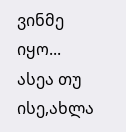ვინმე იყო... ასეა თუ ისე,ახლა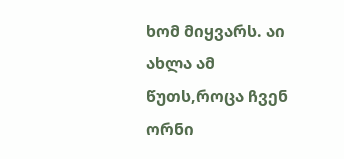ხომ მიყვარს. აი ახლა ამ წუთს,როცა ჩვენ ორნი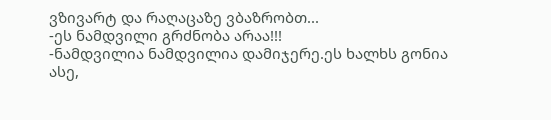ვზივარტ და რაღაცაზე ვბაზრობთ...
-ეს ნამდვილი გრძნობა არაა!!!
-ნამდვილია ნამდვილია დამიჯერე.ეს ხალხს გონია ასე,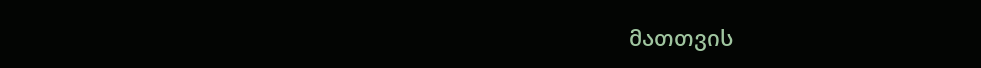მათთვის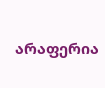არაფერია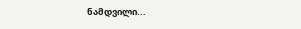ნამდვილი...